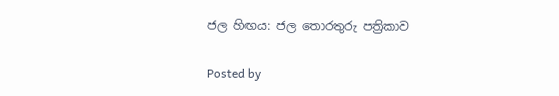ජල හිඟය: ජල තොරතුරු පත්‍රිකාව

Posted by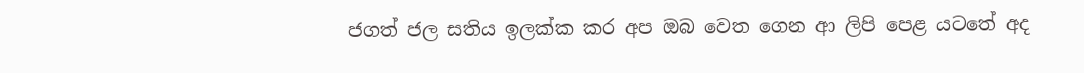ජගත් ජල සතිය ඉලක්ක කර අප ඔබ වෙත ගෙන ආ ලිපි පෙළ යටතේ අද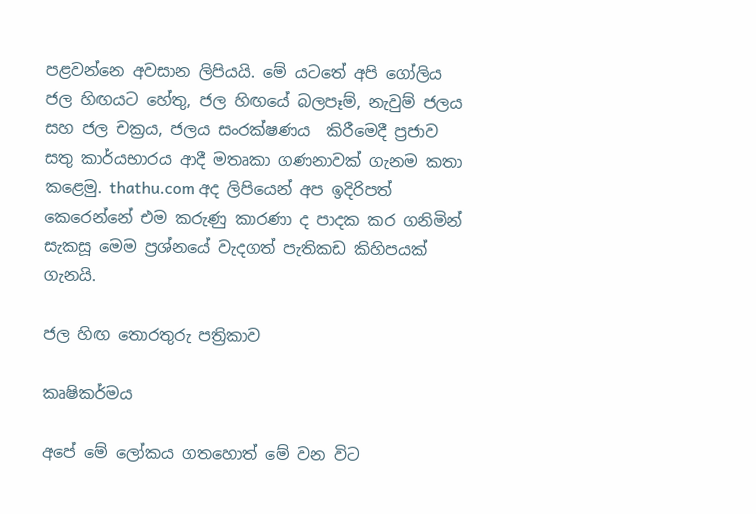පළවන්නෙ අවසාන ලිපියයි. මේ යටතේ අපි ගෝලිය ජල හිඟයට හේතු, ජල හිඟයේ බලපෑම්, නැවුම් ජලය සහ ජල චක්‍රය, ජලය සංරක්ෂණය  කිරීමෙදී ප්‍රජාව  සතු කාර්යභාරය ආදී මතෘකා ගණනාවක් ගැනම කතා කළෙමු. thathu.com අද ලිපියෙන් අප ඉදිරිපත් කෙරෙන්නේ එම කරුණු කාරණා ද පාදක කර ගනිමින් සැකසූ මෙම ප්‍රශ්නයේ වැදගත් පැතිකඩ කිහිපයක් ගැනයි.

ජල හිඟ තොරතුරු පත්‍රිකාව

කෘෂිකර්මය

අපේ මේ ලෝකය ගතහොත් මේ වන විට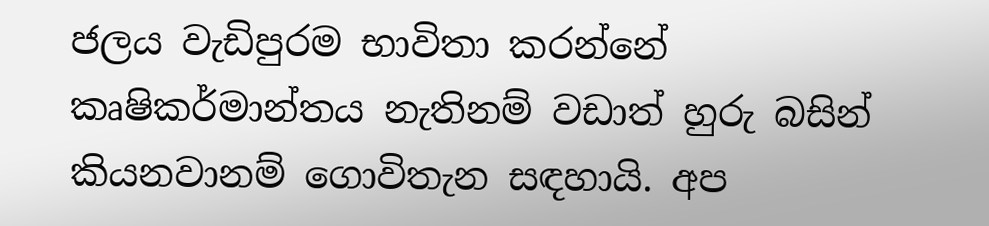ජලය වැඩිපුරම භාවිතා කරන්නේ කෘෂිකර්මාන්තය නැතිනම් වඩාත් හුරු බසින් කියනවානම් ගොවිතැන සඳහායි. අප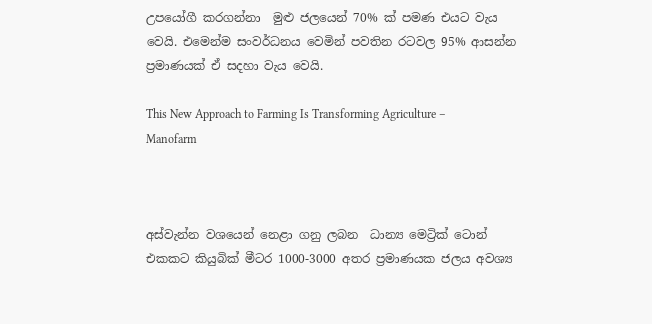උපයෝගී කරගන්නා  මුළු ජලයෙන් 70% ක් පමණ එයට වැය වෙයි. එමෙන්ම සංවර්ධනය වෙමින් පවතින රටවල 95% ආසන්න ප්‍රමාණයක් ඒ සදහා වැය වෙයි.

This New Approach to Farming Is Transforming Agriculture – Manofarm



අස්වැන්න වශයෙන් නෙළා ගනු ලබන  ධාන්‍ය මෙට්‍රික් ටොන් එකකට කියුබික් මීටර 1000-3000 අතර ප්‍රමාණයක ජලය අවශ්‍ය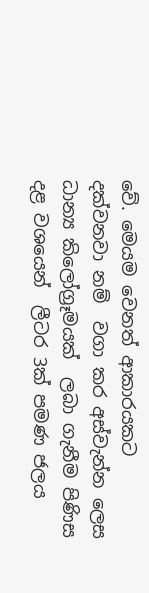වේ. මෙයම වෙනත් ආකාරයකට දක්වනවා නම්  වගා කර අස්වැන්න ලෙස ධාන්‍ය කිලෝග්‍රෑමයක්  ලබා ගැනීම පිණිස දළ වශයෙන්  ලීටර 3ක් පමණ ජලය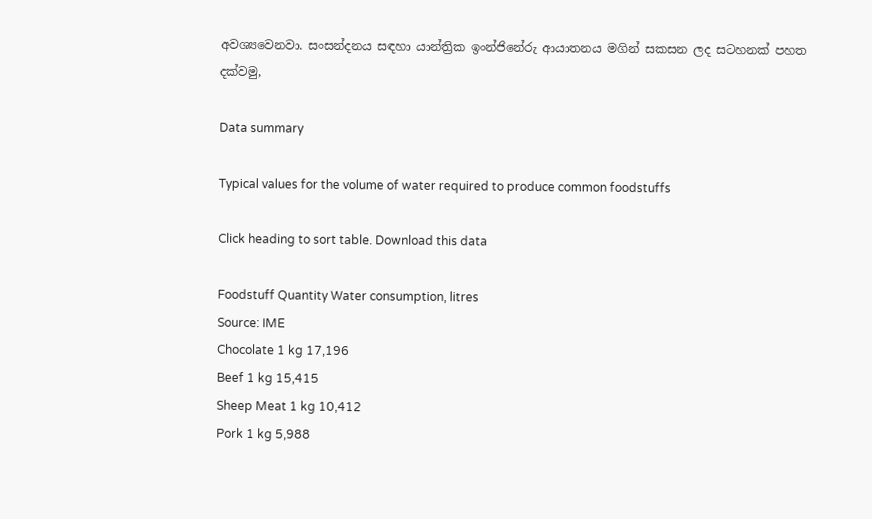අවශ්‍යවෙනවා. සංසන්දනය සඳහා යාන්ත්‍රික ඉංන්ජිනේරු ආයාතනය මගින් සකසන ලද සටහනක් පහත දක්වමු,

Data summary

Typical values for the volume of water required to produce common foodstuffs

Click heading to sort table. Download this data

Foodstuff Quantity Water consumption, litres
Source: IME
Chocolate 1 kg 17,196
Beef 1 kg 15,415
Sheep Meat 1 kg 10,412
Pork 1 kg 5,988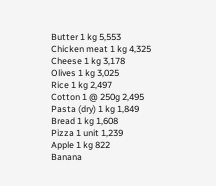Butter 1 kg 5,553
Chicken meat 1 kg 4,325
Cheese 1 kg 3,178
Olives 1 kg 3,025
Rice 1 kg 2,497
Cotton 1 @ 250g 2,495
Pasta (dry) 1 kg 1,849
Bread 1 kg 1,608
Pizza 1 unit 1,239
Apple 1 kg 822
Banana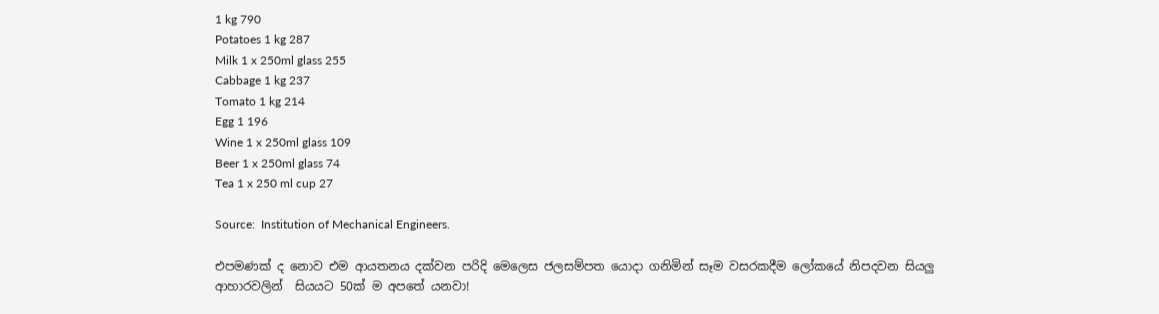1 kg 790
Potatoes 1 kg 287
Milk 1 x 250ml glass 255
Cabbage 1 kg 237
Tomato 1 kg 214
Egg 1 196
Wine 1 x 250ml glass 109
Beer 1 x 250ml glass 74
Tea 1 x 250 ml cup 27

Source:  Institution of Mechanical Engineers.

එපමණක් ද නොව එම ආයතනය දක්වන පරිදි මෙලෙස ජලසම්පත යොදා ගනිමින් සෑම වසරකදීම ලෝකයේ නිපදවන සියලු ආහාරවලින්  සියයට 50ක් ම අපතේ යනවා!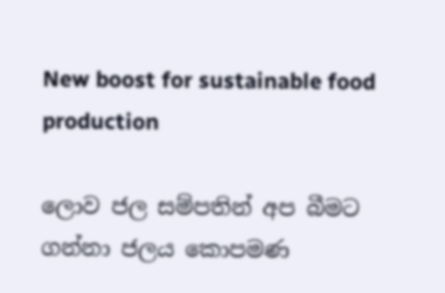New boost for sustainable food production

ලොව ජල සම්පතින් අප බීමට ගන්නා ජලය කොපමණ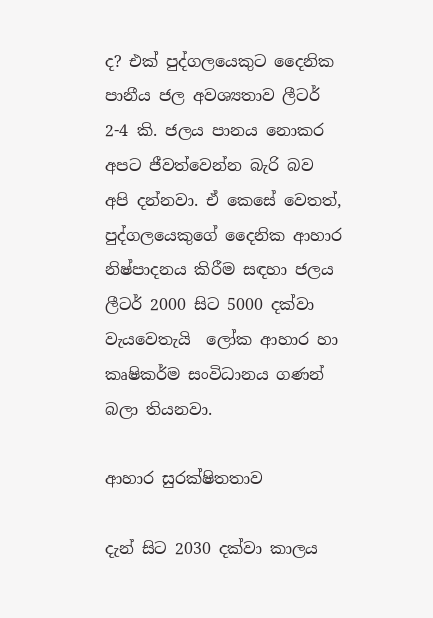ද? එක් පුද්ගලයෙකුට දෛනික පානීය ජල අවශ්‍යතාව ලීටර් 2-4 කි. ජලය පානය නොකර අපට ජීවත්වෙන්න බැරි බව අපි දන්නවා. ඒ කෙසේ වෙතත්, පුද්ගලයෙකුගේ දෛනික ආහාර නිෂ්පාදනය කිරීම සඳහා ජලය ලීටර් 2000 සිට 5000 දක්වා වැයවෙතැයි  ලෝක ආහාර හා කෘෂිකර්ම සංවිධානය ගණන් බලා තියනවා.

ආහාර සුරක්ෂිතතාව

දැන් සිට 2030 දක්වා කාලය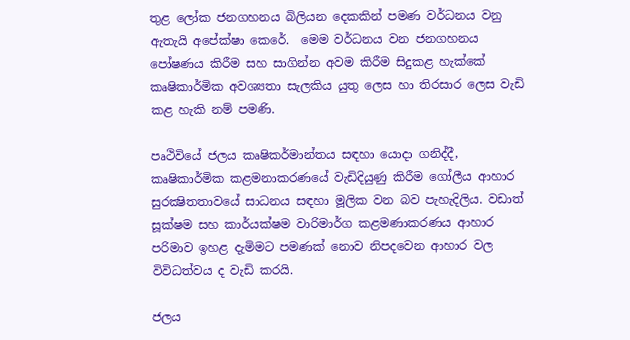තුළ ලෝක ජනගහනය බිලියන දෙකකින් පමණ වර්ධනය වනු ඇතැයි අපේක්ෂා කෙරේ.  මෙම වර්ධනය වන ජනගහනය පෝෂණය කිරීම සහ සාගින්න අවම කිරීම සිදුකළ හැක්කේ කෘෂිකාර්මික අවශ්‍යතා සැලකිය යුතු ලෙස හා තිරසාර ලෙස වැඩි කළ හැකි නම් පමණි.

පෘථිවියේ ජලය කෘෂිකර්මාන්තය සඳහා යොදා ගනිද්දී, කෘෂිකාර්මික කළමනාකරණයේ වැඩිදියුණු කිරීම ගෝලීය ආහාර සුරක්‍ෂිතතාවයේ සාධනය සඳහා මූලික වන බව පැහැදිලිය. වඩාත් සූක්ෂම සහ කාර්යක්ෂම වාරිමාර්ග කළමණාකරණය ආහාර පරිමාව ඉහළ දැමිමට පමණක් නොව නිපදවෙන ආහාර වල විවිධත්වය ද වැඩි කරයි.

ජලය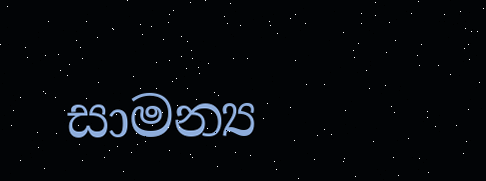සාමන්‍ය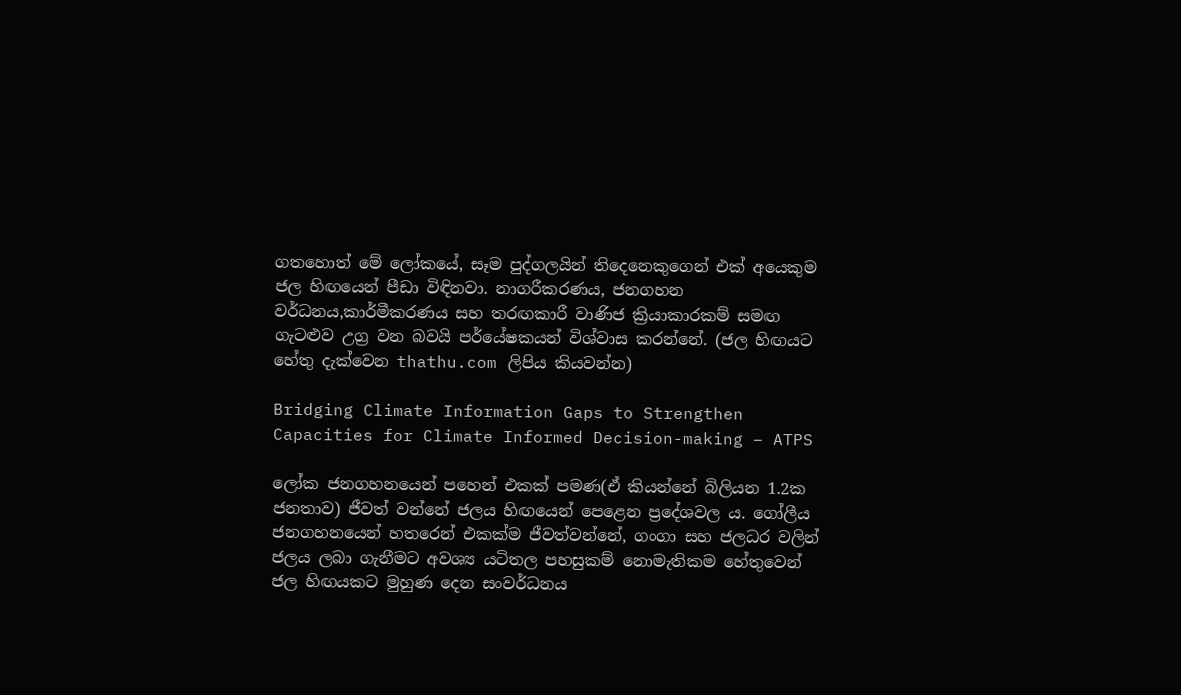ගතහොත් මේ ලෝකයේ, සෑම පුද්ගලයින් තිදෙනෙකුගෙන් එක් අයෙකුම ජල හිඟයෙන් පීඩා විඳිනවා. නාගරීකරණය, ජනගහන වර්ධනය,කාර්මීකරණය සහ තරඟකාරී වාණිජ ක්‍රියාකාරකම් සමඟ ගැටළුව උග්‍ර වන බවයි පර්යේෂකයන් විශ්වාස කරන්නේ. (ජල හිඟයට හේතු දැක්වෙන thathu.com ලිපිය කියවන්න)

Bridging Climate Information Gaps to Strengthen Capacities for Climate Informed Decision-making – ATPS

ලෝක ජනගහනයෙන් පහෙන් එකක් පමණ(ඒ කියන්නේ බිලියන 1.2ක ජනතාව) ජීවත් වන්නේ ජලය හිඟයෙන් පෙළෙන ප්‍රදේශවල ය. ගෝලීය ජනගහනයෙන් හතරෙන් එකක්ම ජීවත්වන්නේ, ගංගා සහ ජලධර වලින් ජලය ලබා ගැනීමට අවශ්‍ය යටිතල පහසුකම් නොමැතිකම හේතුවෙන් ජල හිඟයකට මුහුණ දෙන සංවර්ධනය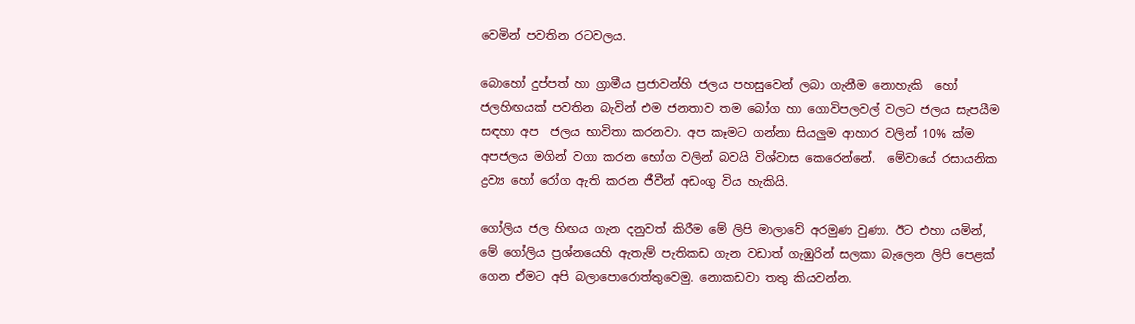වෙමින් පවතින රටවලය.

බොහෝ දුප්පත් හා ග්‍රාමීය ප්‍රජාවන්හි ජලය පහසුවෙන් ලබා ගැනීම නොහැකි  හෝ ජලහිඟයක් පවතින බැවින් එම ජනතාව තම බෝග හා ගොවිපලවල් වලට ජලය සැපයීම සඳහා අප  ජලය භාවිතා කරනවා. අප කෑමට ගන්නා සියලුම ආහාර වලින් 10% ක්ම අපජලය මගින් වගා කරන භෝග වලින් බවයි විශ්වාස කෙරෙන්නේ.  මේවායේ රසායනික ද්‍රව්‍ය හෝ රෝග ඇති කරන ජීවීන් අඩංගු විය හැකියි.

ගෝලිය ජල හිඟය ගැන දනුවත් කිරීම මේ ලිපි මාලාවේ අරමුණ වුණා. ඊට එහා යමින්, මේ ගෝලිය ප්‍රශ්නයෙහි ඇතැම් පැතිකඩ ගැන වඩාත් ගැඹුරින් සලකා බැලෙන ලිපි පෙළක් ගෙන ඒමට අපි බලාපොරොත්තුවෙමු. නොකඩවා තතු කියවන්න.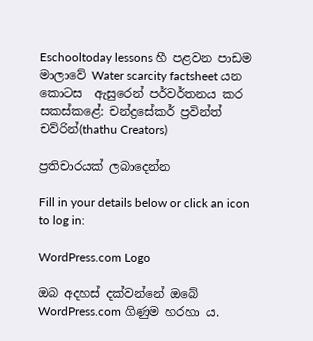Eschooltoday lessons හී පළවන පාඩම මාලාවේ Water scarcity factsheet යන කොටස  ඇසුරෙන් පර්වර්තනය කර සකස්කළේ: චන්ද්‍රසේකර් ප්‍රවින්ත් චව්රින්(thathu Creators)

ප්‍රතිචාරයක් ලබාදෙන්න

Fill in your details below or click an icon to log in:

WordPress.com Logo

ඔබ අදහස් දක්වන්නේ ඔබේ WordPress.com ගිණුම හරහා ය.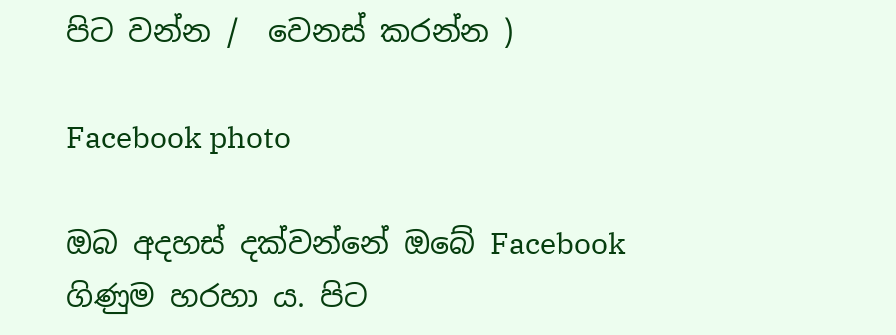පිට වන්න /  වෙනස් කරන්න )

Facebook photo

ඔබ අදහස් දක්වන්නේ ඔබේ Facebook ගිණුම හරහා ය. පිට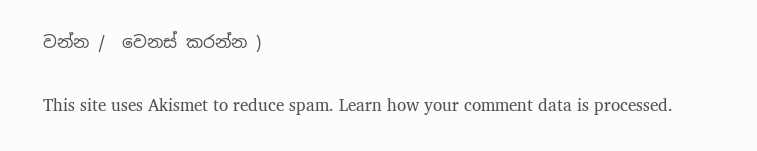වන්න /  වෙනස් කරන්න )

This site uses Akismet to reduce spam. Learn how your comment data is processed.